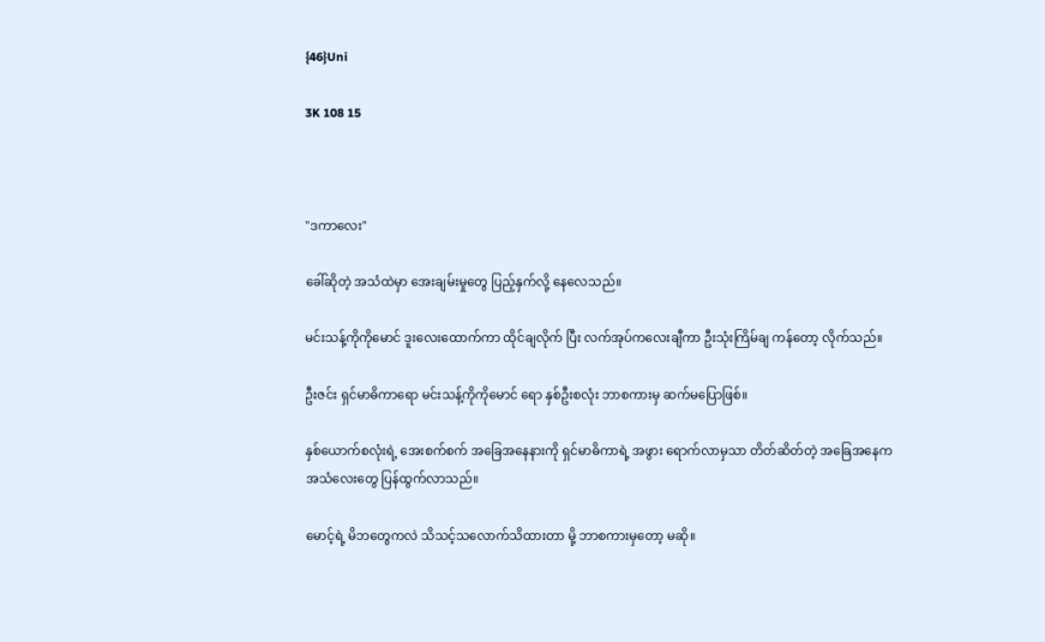{46}Uni

3K 108 15



"ဒကာလေး"

ခေါ်ဆိုတဲ့ အသံထဲမှာ အေးချမ်းမှုတွေ ပြည့်နှက်လို့ နေလေသည်။

မင်းသန့်ကိုကိုမောင် ဒူးလေးထောက်ကာ ထိုင်ချလိုက် ပြီး လက်အုပ်ကလေးချီကာ ဦးသုံးကြိမ်ချ ကန်တော့ လိုက်သည်။

ဦးဇင်း ရှင်မာဓိကာရော မင်းသန့်ကိုကိုမောင် ရော နှစ်ဦးစလုံး ဘာစကားမှ ဆက်မပြောဖြစ်။

နှစ်ယောက်စလုံးရဲ့ အေးစက်စက် အခြေအနေနားကို ရှင်မာဓိကာရဲ့ အဖွား ရောက်လာမှသာ တိတ်ဆိတ်တဲ့ အခြေအနေက အသံလေးတွေ ပြန်ထွက်လာသည်။

မောင့်ရဲ့ မိဘတွေကလဲ သိသင့်သလောက်သိထားတာ မို့ ဘာစကားမှတော့ မဆို။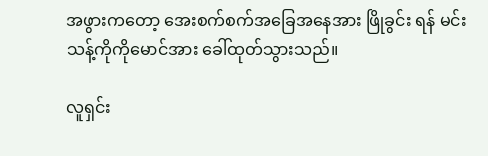အဖွားကတော့ အေးစက်စက်အခြေအနေအား ဖြိုခွင်း ရန် မင်းသန့်ကိုကိုမောင်အား ခေါ်ထုတ်သွားသည်။

လူရှင်း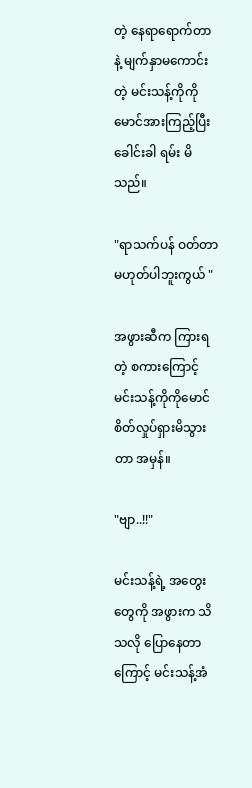တဲ့ နေရာရောက်တာနဲ့ မျက်နှာမကောင်းတဲ့ မင်းသန့်ကိုကိုမောင်အားကြည့်ပြီး ခေါင်းခါ ရမ်း မိသည်။

"ရာသက်ပန် ဝတ်တာ မဟုတ်ပါဘူးကွယ် "

အဖွားဆီက ကြားရတဲ့ စကားကြောင့် မင်းသန့်ကိုကိုမောင် စိတ်လှုပ်ရှားမိသွားတာ အမှန်။

"ဗျာ..!!"

မင်းသန့်ရဲ့ အတွေးတွေကို အဖွားက သိသလို ပြောနေတာကြောင့် မင်းသန့်အံ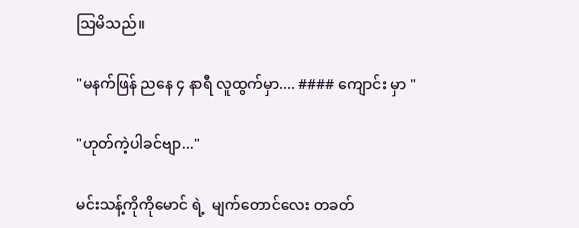သြမိသည်။

"မနက်ဖြန် ညနေ ၄ နာရီ လူထွက်မှာ.... #### ကျောင်း မှာ "

"ဟုတ်ကဲ့ပါခင်ဗျာ..."

မင်းသန့်ကိုကိုမောင် ရဲ့  မျက်တောင်လေး တခတ်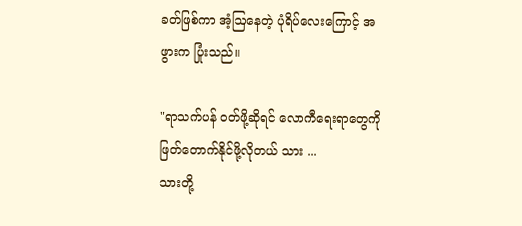ခတ်ဖြစ်ကာ အံ့ဩနေတဲ့ ပုံရိပ်လေးကြောင့် အဖွားက ပြုံးသည်။

"ရာသက်ပန် ဝတ်ဖို့ဆိုရင် လောကီရေးရာတွေကို ဖြတ်တောက်နိုင်ဖို့လိုတယ် သား ...
သားတို့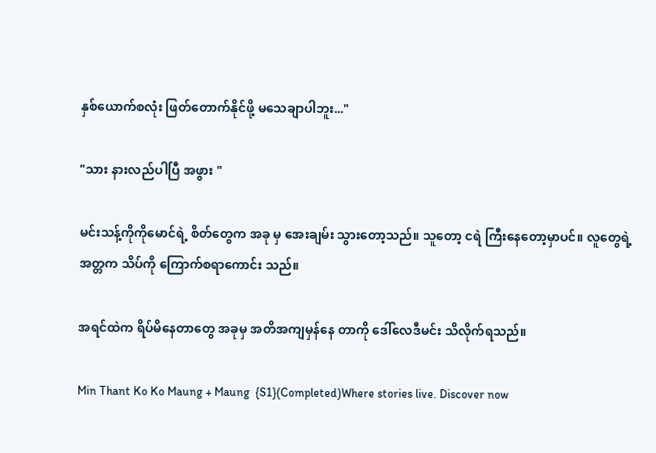နှစ်ယောက်စလုံး ဖြတ်တောက်နိုင်ဖို့ မသေချာပါဘူး..."

"သား နားလည်ပါပြီ အဖွား "

မင်းသန့်ကိုကိုမောင်ရဲ့ စိတ်တွေက အခု မှ အေးချမ်း သွားတော့သည်။ သူတော့ ငရဲ ကြီးနေတော့မှာပင်။ လူတွေရဲ့ အတ္တက သိပ်ကို ကြောက်စရာကောင်း သည်။

အရင်ထဲက ရိပ်မိနေတာတွေ အခုမှ အတိအကျမှန်နေ တာကို ဒေါ်လေဒီမင်း သိလိုက်ရသည်။

Min Thant Ko Ko Maung + Maung  {S1}(Completed)Where stories live. Discover now